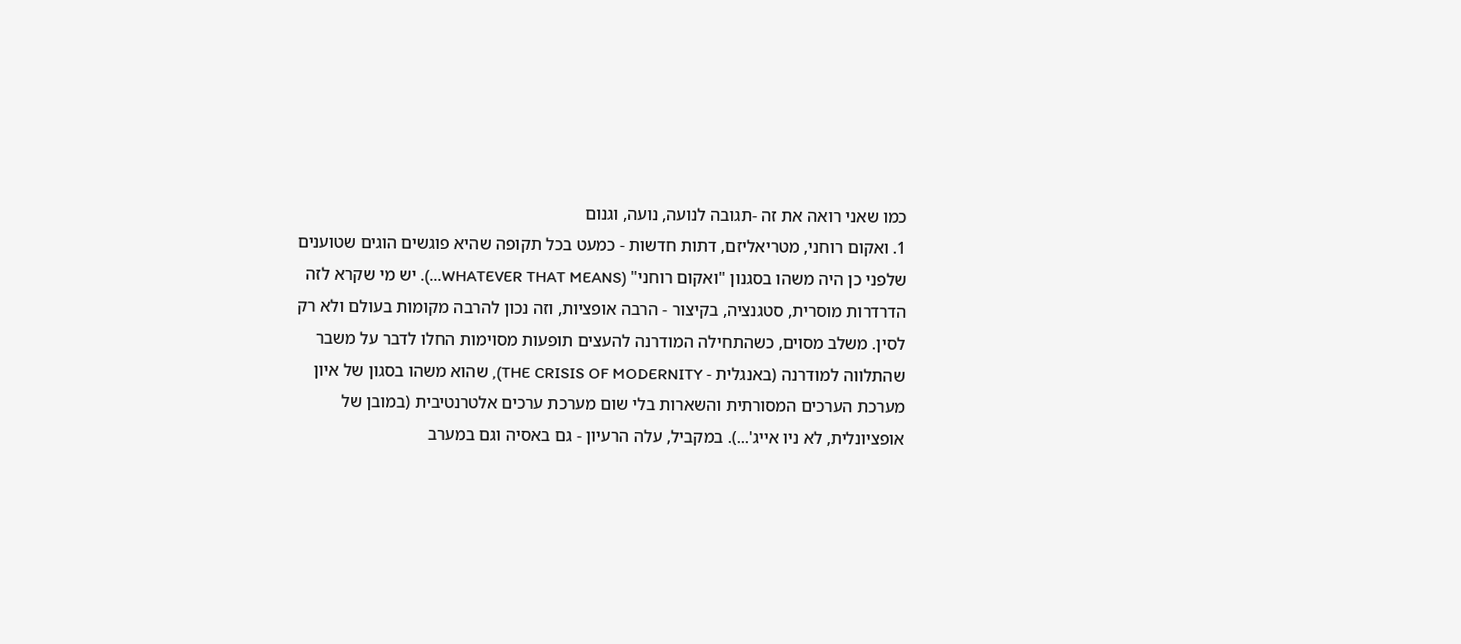כמו שאני רואה את זה -תגובה לנועה, נועה, וגנום
1. ואקום רוחני, מטריאליזם, דתות חדשות - כמעט בכל תקופה שהיא פוגשים הוגים שטוענים שלפני כן היה משהו בסגנון "ואקום רוחני" (WHATEVER THAT MEANS...). יש מי שקרא לזה הדרדרות מוסרית, סטגנציה, בקיצור - הרבה אופציות, וזה נכון להרבה מקומות בעולם ולא רק לסין. משלב מסוים, כשהתחילה המודרנה להעצים תופעות מסוימות החלו לדבר על משבר שהתלווה למודרנה (באנגלית - THE CRISIS OF MODERNITY), שהוא משהו בסגון של איון מערכת הערכים המסורתית והשארות בלי שום מערכת ערכים אלטרנטיבית (במובן של אופציונלית, לא ניו אייג'...). במקביל, עלה הרעיון - גם באסיה וגם במערב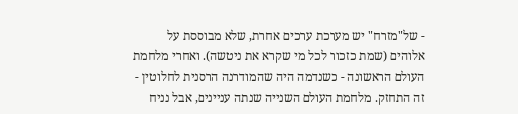- של"מזרח" יש מערכת ערכים אחרת, שלא מבוססת על אלוהים (שמת כזכור לכל מי שקרא את ניטשה). ואחרי מלחמת העולם הראשונה - כשנדמה היה שהמודרנה הרסנית לחלוטין - זה התחזק. מלחמת העולם השנייה שנתה עניינים, אבל נניח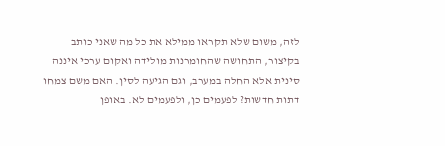לזה, משום שלא תקראו ממילא את כל מה שאני כותב
בקיצור, התחושה שהחומרנות מולידה ואקום ערכי איננה סינית אלא החלה במערב, וגם הגיעה לסין. האם משם צמחו דתות חדשות? לפעמים כן, ולפעמים לא. באופן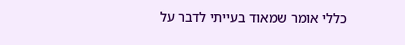כללי אומר שמאוד בעייתי לדבר על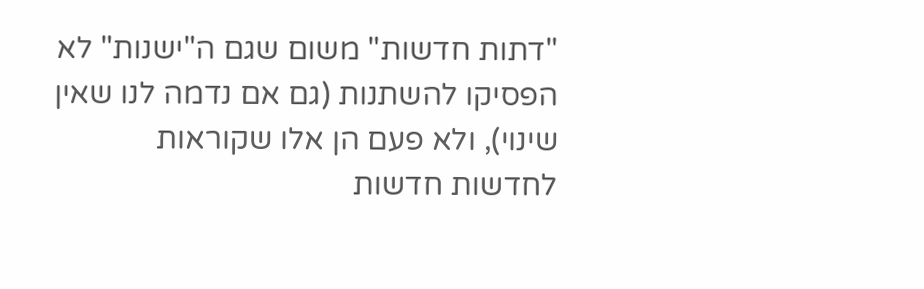"דתות חדשות" משום שגם ה"ישנות" לא הפסיקו להשתנות (גם אם נדמה לנו שאין שינוי), ולא פעם הן אלו שקוראות לחדשות חדשות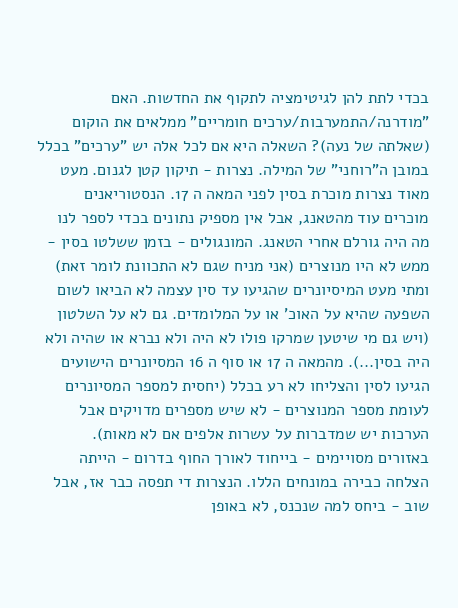בכדי לתת להן לגיטימציה לתקוף את החדשות. האם "מודרנה/התמערבות/ערכים חומריים" ממלאים את הוקום (שאלתה של נעה)? השאלה היא אם לכל אלה יש "ערכים" בכלל במובן ה"רוחני" של המילה. נצרות - תיקון קטן לגנום. מעט מאוד נצרות מוכרת בסין לפני המאה ה 17. הנסטוריאנים מוכרים עוד מהטאנג, אבל אין מספיק נתונים בכדי לספר לנו מה היה גורלם אחרי הטאנג. המונגולים - בזמן ששלטו בסין - ממש לא היו מנוצרים (אני מניח שגם לא התכוונת לומר זאת) ומתי מעט המיסיונרים שהגיעו עד סין עצמה לא הביאו לשום השפעה שהיא על האוכ' או על המלומדים. גם לא על השלטון (ויש גם מי שיטען שמרקו פולו לא היה ולא נברא או שהיה ולא היה בסין...). מהמאה ה 17 או סוף ה 16 המסיונרים הישועים הגיעו לסין והצליחו לא רע בכלל (יחסית למספר המסיונרים לעומת מספר המנוצרים - לא שיש מספרים מדויקים אבל הערכות יש שמדברות על עשרות אלפים אם לא מאות). באזורים מסויימים - בייחוד לאורך החוף בדרום - הייתה הצלחה כבירה במונחים הללו. הנצרות די תפסה כבר אז, אבל שוב - ביחס למה שנכנס, לא באופן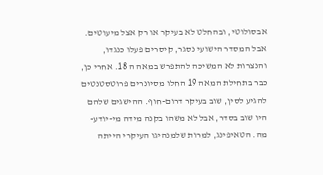אבסולוטי, ובהחלט לא בעיקר או רק אצל מיעוטים. אבל המסדר הישועי נסגר, קיסרים פעלו כנגדו, והנצרות לא המשיכה להתפרש במאה ה 18. אחרי כן, כבר בתחילת המאה 19 החלו מסיונרים פרוטסטנטים להגיע לסין, שוב בעיקר דרום-חוף. ההישגים שלהם היו שוב בסדר, אבל לא משהו בקנה מידה מי-יודע-מה. הטאיפינג, למרות שלמנהיגו העיקרי הייתה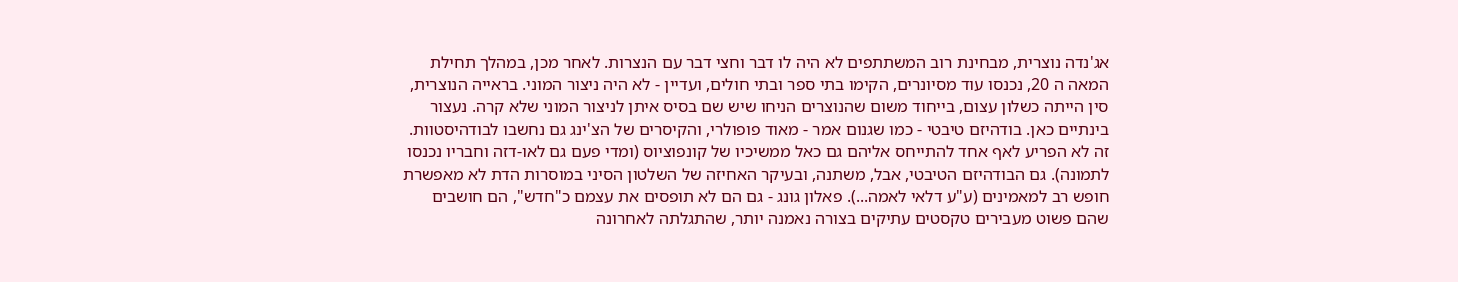אג'נדה נוצרית, מבחינת רוב המשתתפים לא היה לו דבר וחצי דבר עם הנצרות. לאחר מכן, במהלך תחילת המאה ה 20, נכנסו עוד מסיונרים, הקימו בתי ספר ובתי חולים, ועדיין - לא היה ניצור המוני. בראייה הנוצרית, סין הייתה כשלון עצום, בייחוד משום שהנוצרים הניחו שיש שם בסיס איתן לניצור המוני שלא קרה. נעצור בינתיים כאן. בודהיזם טיבטי - כמו שגנום אמר - מאוד פופולרי, והקיסרים של הצ'ינג גם נחשבו לבודהיסטוות. זה לא הפריע לאף אחד להתייחס אליהם גם כאל ממשיכיו של קונפוציוס (ומדי פעם גם לאו-דזה וחבריו נכנסו לתמונה). גם הבודהיזם הטיבטי, אבל, משתנה, ובעיקר האחיזה של השלטון הסיני במוסרות הדת לא מאפשרת חופש רב למאמינים (ע"ע דלאי לאמה...). פאלון גונג - גם הם לא תופסים את עצמם כ"חדש", הם חושבים שהם פשוט מעבירים טקסטים עתיקים בצורה נאמנה יותר, שהתגלתה לאחרונה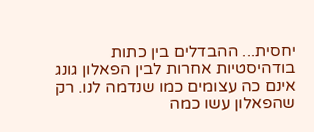יחסית... ההבדלים בין כתות בודהיסטיות אחרות לבין הפאלון גונג אינם כה עצומים כמו שנדמה לנו. רק שהפאלון עשו כמה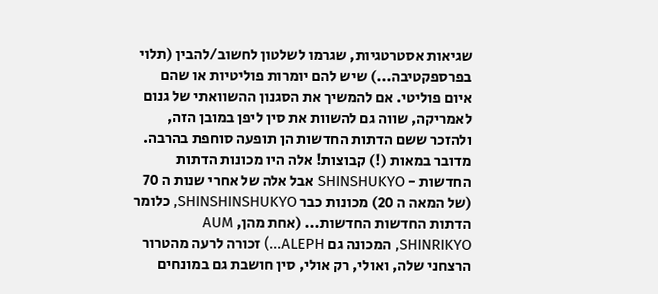שגיאות אסטרטגיות, שגרמו לשלטון לחשוב/להבין (תלוי בפרספקטיבה...) שיש להם יומרות פוליטיות או שהם איום פוליטי. אם להמשיך את הסגנון ההשוואתי של גנום לאמריקה, שווה גם להשוות את סין ליפן במובן הזה, ולהזכר ששם הדתות החדשות הן תופעה סוחפת בהרבה. מדובר במאות (!) קבוצות! אלה היו מכונות הדתות החדשות - SHINSHUKYO אבל אלה של אחרי שנות ה 70 (של המאה ה 20) מכונות כבר SHINSHINSHUKYO, כלומר הדתות החדשות החדשות... (אחת מהן, AUM SHINRIKYO, המכונה גם ALEPH...) זכורה לרעה מהטרור הרצחני שלה, ואולי, רק אולי, סין חושבת גם במונחים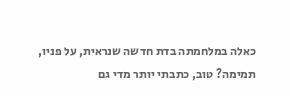כאלה במלחמתה בדת חדשה שנראית, על פניו, תמימה? טוב, כתבתי יותר מדי גם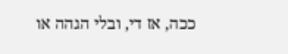ככה, אז די, ובלי הגהה או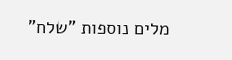מלים נוספות "שלח"